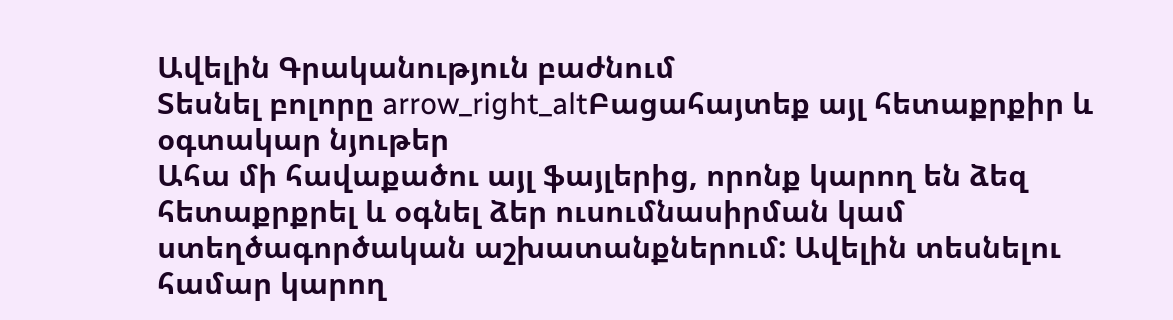Ավելին Գրականություն բաժնում
Տեսնել բոլորը arrow_right_altԲացահայտեք այլ հետաքրքիր և օգտակար նյութեր
Ահա մի հավաքածու այլ ֆայլերից, որոնք կարող են ձեզ հետաքրքրել և օգնել ձեր ուսումնասիրման կամ ստեղծագործական աշխատանքներում: Ավելին տեսնելու համար կարող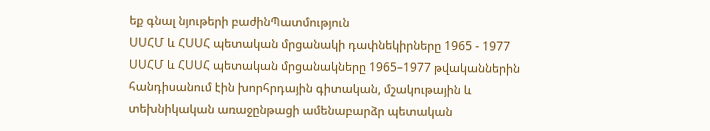եք գնալ նյութերի բաժինՊատմություն
ՍՍՀՄ և ՀՍՍՀ պետական մրցանակի դափնեկիրները 1965 - 1977
ՍՍՀՄ և ՀՍՍՀ պետական մրցանակները 1965–1977 թվականներին հանդիսանում էին խորհրդային գիտական, մշակութային և տեխնիկական առաջընթացի ամենաբարձր պետական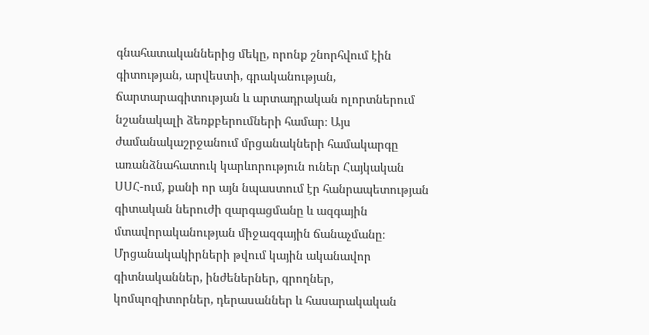գնահատականներից մեկը, որոնք շնորհվում էին գիտության, արվեստի, գրականության, ճարտարագիտության և արտադրական ոլորտներում նշանակալի ձեռքբերումների համար։ Այս ժամանակաշրջանում մրցանակների համակարգը առանձնահատուկ կարևորություն ուներ Հայկական ՍՍՀ-ում, քանի որ այն նպաստում էր հանրապետության գիտական ներուժի զարգացմանը և ազգային մտավորականության միջազգային ճանաչմանը։ Մրցանակակիրների թվում կային ականավոր գիտնականներ, ինժեներներ, գրողներ, կոմպոզիտորներ, դերասաններ և հասարակական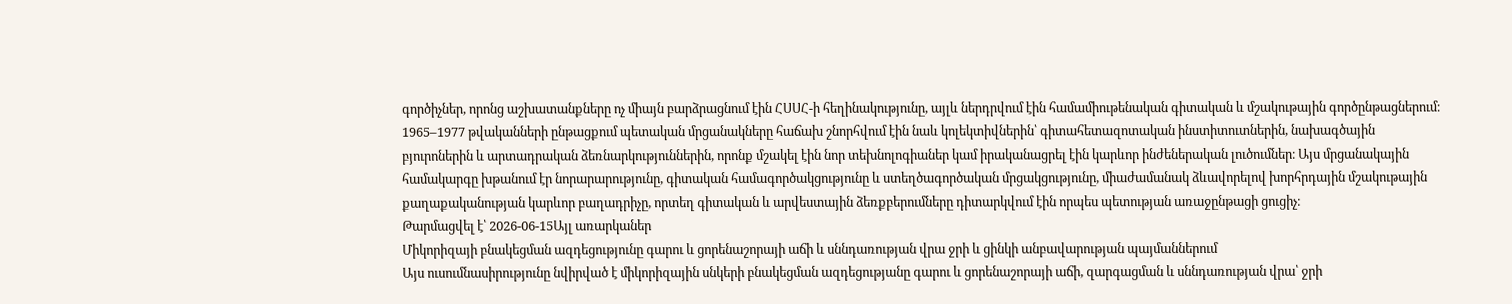գործիչներ, որոնց աշխատանքները ոչ միայն բարձրացնում էին ՀՍՍՀ-ի հեղինակությունը, այլև ներդրվում էին համամիութենական գիտական և մշակութային գործընթացներում։ 1965–1977 թվականների ընթացքում պետական մրցանակները հաճախ շնորհվում էին նաև կոլեկտիվներին՝ գիտահետազոտական ինստիտուտներին, նախագծային բյուրոներին և արտադրական ձեռնարկություններին, որոնք մշակել էին նոր տեխնոլոգիաներ կամ իրականացրել էին կարևոր ինժեներական լուծումներ։ Այս մրցանակային համակարգը խթանում էր նորարարությունը, գիտական համագործակցությունը և ստեղծագործական մրցակցությունը, միաժամանակ ձևավորելով խորհրդային մշակութային քաղաքականության կարևոր բաղադրիչը, որտեղ գիտական և արվեստային ձեռքբերումները դիտարկվում էին որպես պետության առաջընթացի ցուցիչ։
Թարմացվել է՝ 2026-06-15Այլ առարկաներ
Միկորիզայի բնակեցման ազդեցությունը գարու և ցորենաշորայի աճի և սննդառության վրա ջրի և ցինկի անբավարության պայմաններում
Այս ուսումնասիրությունը նվիրված է միկորիզային սնկերի բնակեցման ազդեցությանը գարու և ցորենաշորայի աճի, զարգացման և սննդառության վրա՝ ջրի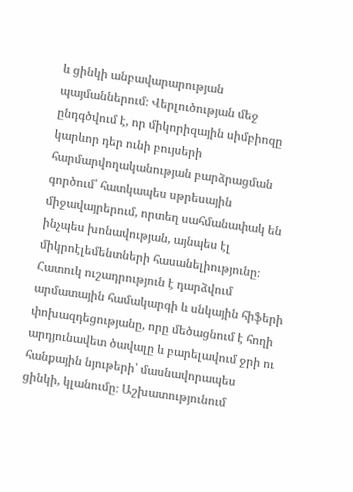և ցինկի անբավարարության պայմաններում։ Վերլուծության մեջ ընդգծվում է, որ միկորիզային սիմբիոզը կարևոր դեր ունի բույսերի հարմարվողականության բարձրացման գործում՝ հատկապես սթրեսային միջավայրերում, որտեղ սահմանափակ են ինչպես խոնավության, այնպես էլ միկրոէլեմենտների հասանելիությունը։ Հատուկ ուշադրություն է դարձվում արմատային համակարգի և սնկային հիֆերի փոխազդեցությանը, որը մեծացնում է հողի արդյունավետ ծավալը և բարելավում ջրի ու հանքային նյութերի՝ մասնավորապես ցինկի, կլանումը։ Աշխատությունում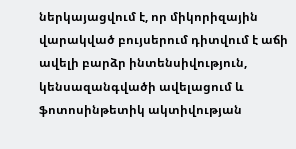ներկայացվում է, որ միկորիզային վարակված բույսերում դիտվում է աճի ավելի բարձր ինտենսիվություն, կենսազանգվածի ավելացում և ֆոտոսինթետիկ ակտիվության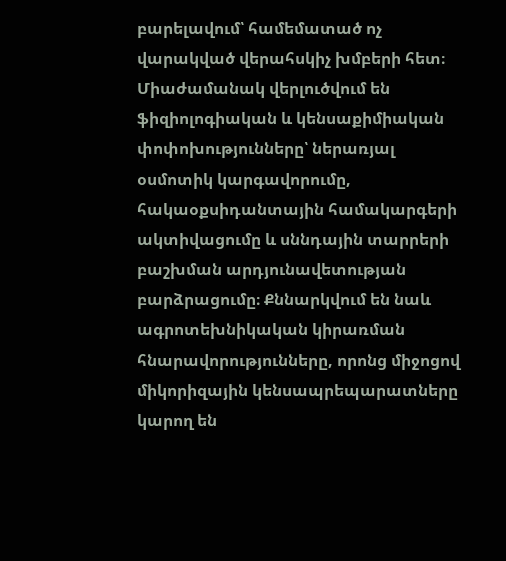բարելավում՝ համեմատած ոչ վարակված վերահսկիչ խմբերի հետ։ Միաժամանակ վերլուծվում են ֆիզիոլոգիական և կենսաքիմիական փոփոխությունները՝ ներառյալ օսմոտիկ կարգավորումը, հակաօքսիդանտային համակարգերի ակտիվացումը և սննդային տարրերի բաշխման արդյունավետության բարձրացումը։ Քննարկվում են նաև ագրոտեխնիկական կիրառման հնարավորությունները, որոնց միջոցով միկորիզային կենսապրեպարատները կարող են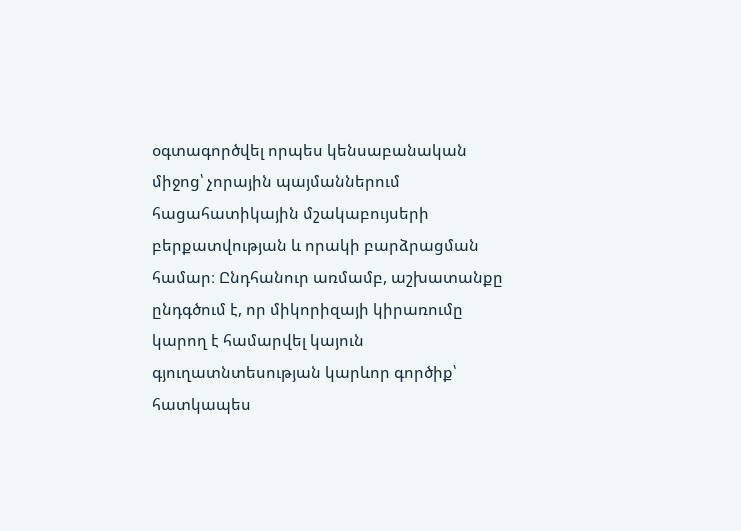օգտագործվել որպես կենսաբանական միջոց՝ չորային պայմաններում հացահատիկային մշակաբույսերի բերքատվության և որակի բարձրացման համար։ Ընդհանուր առմամբ, աշխատանքը ընդգծում է, որ միկորիզայի կիրառումը կարող է համարվել կայուն գյուղատնտեսության կարևոր գործիք՝ հատկապես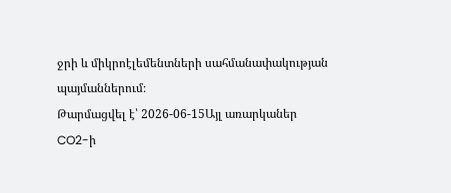ջրի և միկրոէլեմենտների սահմանափակության պայմաններում։
Թարմացվել է՝ 2026-06-15Այլ առարկաներ
CO2-ի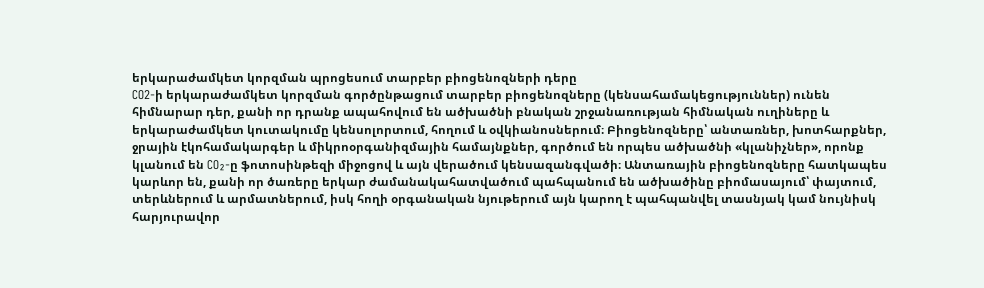երկարաժամկետ կորզման պրոցեսում տարբեր բիոցենոզների դերը
CO2-ի երկարաժամկետ կորզման գործընթացում տարբեր բիոցենոզները (կենսահամակեցություններ) ունեն հիմնարար դեր, քանի որ դրանք ապահովում են ածխածնի բնական շրջանառության հիմնական ուղիները և երկարաժամկետ կուտակումը կենսոլորտում, հողում և օվկիանոսներում։ Բիոցենոզները՝ անտառներ, խոտհարքներ, ջրային էկոհամակարգեր և միկրոօրգանիզմային համայնքներ, գործում են որպես ածխածնի «կլանիչներ», որոնք կլանում են CO₂-ը ֆոտոսինթեզի միջոցով և այն վերածում կենսազանգվածի։ Անտառային բիոցենոզները հատկապես կարևոր են, քանի որ ծառերը երկար ժամանակահատվածում պահպանում են ածխածինը բիոմասայում՝ փայտում, տերևներում և արմատներում, իսկ հողի օրգանական նյութերում այն կարող է պահպանվել տասնյակ կամ նույնիսկ հարյուրավոր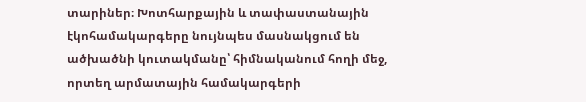տարիներ։ Խոտհարքային և տափաստանային էկոհամակարգերը նույնպես մասնակցում են ածխածնի կուտակմանը՝ հիմնականում հողի մեջ, որտեղ արմատային համակարգերի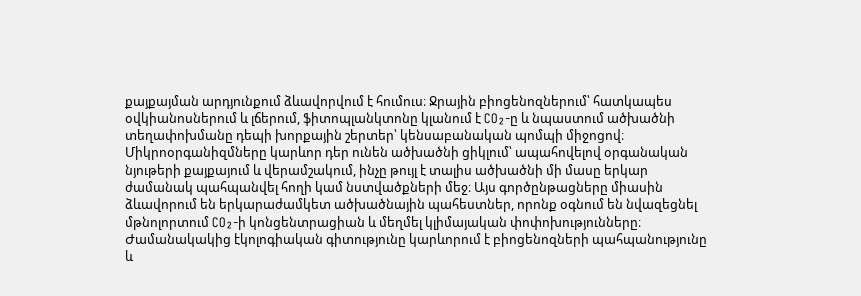քայքայման արդյունքում ձևավորվում է հումուս։ Ջրային բիոցենոզներում՝ հատկապես օվկիանոսներում և լճերում, ֆիտոպլանկտոնը կլանում է CO₂-ը և նպաստում ածխածնի տեղափոխմանը դեպի խորքային շերտեր՝ կենսաբանական պոմպի միջոցով։ Միկրոօրգանիզմները կարևոր դեր ունեն ածխածնի ցիկլում՝ ապահովելով օրգանական նյութերի քայքայում և վերամշակում, ինչը թույլ է տալիս ածխածնի մի մասը երկար ժամանակ պահպանվել հողի կամ նստվածքների մեջ։ Այս գործընթացները միասին ձևավորում են երկարաժամկետ ածխածնային պահեստներ, որոնք օգնում են նվազեցնել մթնոլորտում CO₂-ի կոնցենտրացիան և մեղմել կլիմայական փոփոխությունները։ Ժամանակակից էկոլոգիական գիտությունը կարևորում է բիոցենոզների պահպանությունը և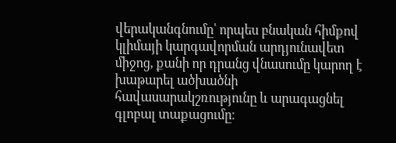վերականգնումը՝ որպես բնական հիմքով կլիմայի կարգավորման արդյունավետ միջոց, քանի որ դրանց վնասումը կարող է խաթարել ածխածնի հավասարակշռությունը և արագացնել գլոբալ տաքացումը։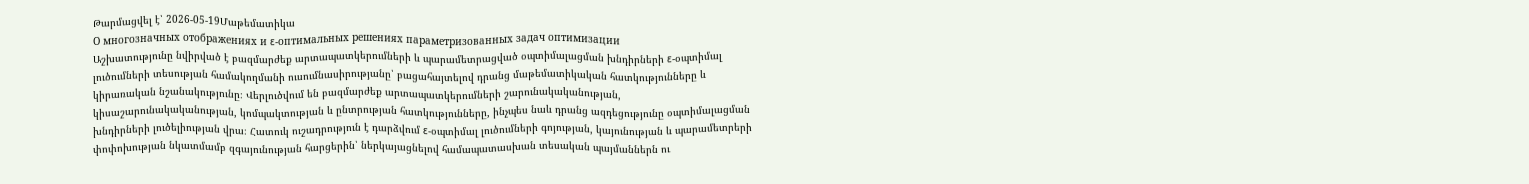Թարմացվել է՝ 2026-05-19Մաթեմատիկա
О многозначных отображениях и ε-оптимальных решениях параметризованных задач оптимизации
Աշխատությունը նվիրված է բազմարժեք արտապատկերումների և պարամետրացված օպտիմալացման խնդիրների ε-օպտիմալ լուծումների տեսության համակողմանի ուսումնասիրությանը՝ բացահայտելով դրանց մաթեմատիկական հատկությունները և կիրառական նշանակությունը։ Վերլուծվում են բազմարժեք արտապատկերումների շարունակականության, կիսաշարունակականության, կոմպակտության և ընտրության հատկությունները, ինչպես նաև դրանց ազդեցությունը օպտիմալացման խնդիրների լուծելիության վրա։ Հատուկ ուշադրություն է դարձվում ε-օպտիմալ լուծումների գոյության, կայունության և պարամետրերի փոփոխության նկատմամբ զգայունության հարցերին՝ ներկայացնելով համապատասխան տեսական պայմաններն ու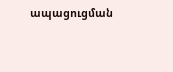ապացուցման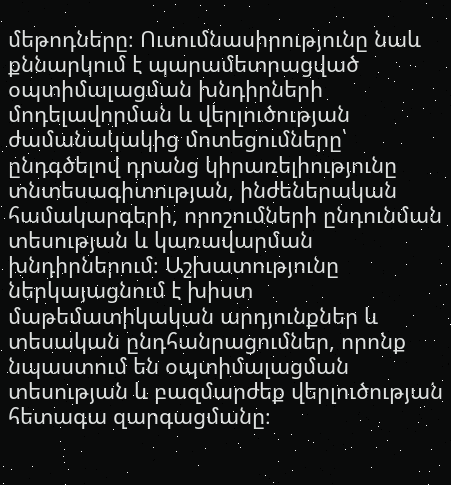մեթոդները։ Ուսումնասիրությունը նաև քննարկում է պարամետրացված օպտիմալացման խնդիրների մոդելավորման և վերլուծության ժամանակակից մոտեցումները՝ ընդգծելով դրանց կիրառելիությունը տնտեսագիտության, ինժեներական համակարգերի, որոշումների ընդունման տեսության և կառավարման խնդիրներում։ Աշխատությունը ներկայացնում է խիստ մաթեմատիկական արդյունքներ և տեսական ընդհանրացումներ, որոնք նպաստում են օպտիմալացման տեսության և բազմարժեք վերլուծության հետագա զարգացմանը։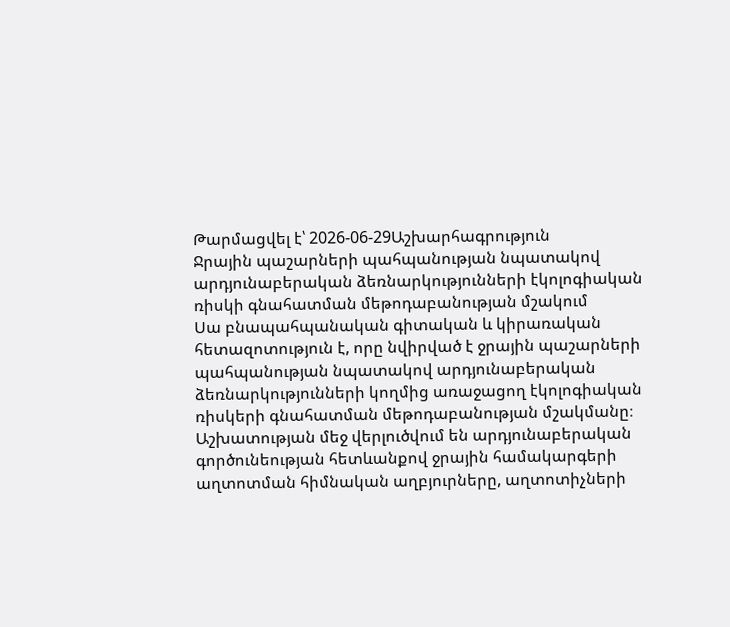Թարմացվել է՝ 2026-06-29Աշխարհագրություն
Ջրային պաշարների պահպանության նպատակով արդյունաբերական ձեռնարկությունների էկոլոգիական ռիսկի գնահատման մեթոդաբանության մշակում
Սա բնապահպանական գիտական և կիրառական հետազոտություն է, որը նվիրված է ջրային պաշարների պահպանության նպատակով արդյունաբերական ձեռնարկությունների կողմից առաջացող էկոլոգիական ռիսկերի գնահատման մեթոդաբանության մշակմանը։ Աշխատության մեջ վերլուծվում են արդյունաբերական գործունեության հետևանքով ջրային համակարգերի աղտոտման հիմնական աղբյուրները, աղտոտիչների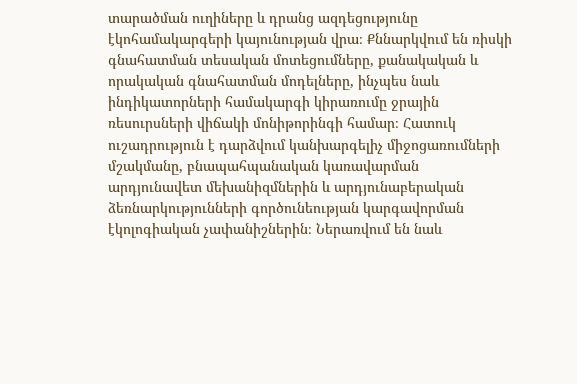տարածման ուղիները և դրանց ազդեցությունը էկոհամակարգերի կայունության վրա։ Քննարկվում են ռիսկի գնահատման տեսական մոտեցումները, քանակական և որակական գնահատման մոդելները, ինչպես նաև ինդիկատորների համակարգի կիրառումը ջրային ռեսուրսների վիճակի մոնիթորինգի համար։ Հատուկ ուշադրություն է դարձվում կանխարգելիչ միջոցառումների մշակմանը, բնապահպանական կառավարման արդյունավետ մեխանիզմներին և արդյունաբերական ձեռնարկությունների գործունեության կարգավորման էկոլոգիական չափանիշներին։ Ներառվում են նաև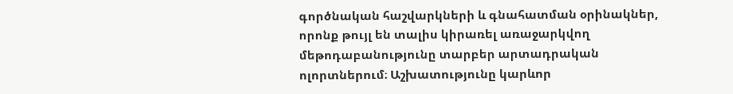գործնական հաշվարկների և գնահատման օրինակներ, որոնք թույլ են տալիս կիրառել առաջարկվող մեթոդաբանությունը տարբեր արտադրական ոլորտներում։ Աշխատությունը կարևոր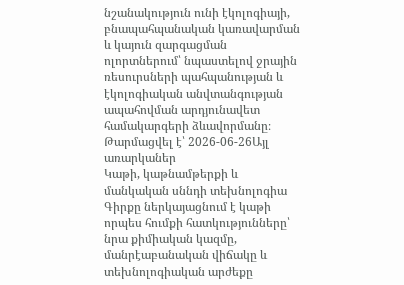նշանակություն ունի էկոլոգիայի, բնապահպանական կառավարման և կայուն զարգացման ոլորտներում՝ նպաստելով ջրային ռեսուրսների պահպանության և էկոլոգիական անվտանգության ապահովման արդյունավետ համակարգերի ձևավորմանը։
Թարմացվել է՝ 2026-06-26Այլ առարկաներ
Կաթի, կաթնամթերքի և մանկական սննդի տեխնոլոգիա
Գիրքը ներկայացնում է կաթի որպես հումքի հատկությունները՝ նրա քիմիական կազմը, մանրէաբանական վիճակը և տեխնոլոգիական արժեքը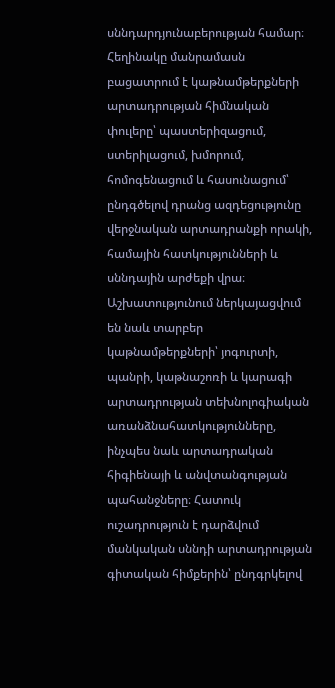սննդարդյունաբերության համար։ Հեղինակը մանրամասն բացատրում է կաթնամթերքների արտադրության հիմնական փուլերը՝ պաստերիզացում, ստերիլացում, խմորում, հոմոգենացում և հասունացում՝ ընդգծելով դրանց ազդեցությունը վերջնական արտադրանքի որակի, համային հատկությունների և սննդային արժեքի վրա։ Աշխատությունում ներկայացվում են նաև տարբեր կաթնամթերքների՝ յոգուրտի, պանրի, կաթնաշոռի և կարագի արտադրության տեխնոլոգիական առանձնահատկությունները, ինչպես նաև արտադրական հիգիենայի և անվտանգության պահանջները։ Հատուկ ուշադրություն է դարձվում մանկական սննդի արտադրության գիտական հիմքերին՝ ընդգրկելով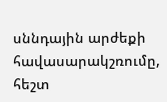սննդային արժեքի հավասարակշռումը, հեշտ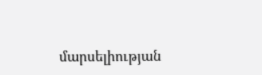մարսելիության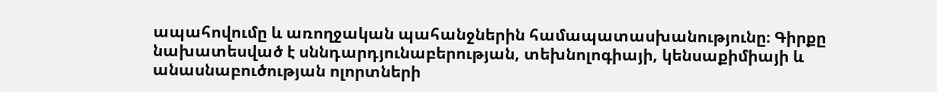ապահովումը և առողջական պահանջներին համապատասխանությունը։ Գիրքը նախատեսված է սննդարդյունաբերության, տեխնոլոգիայի, կենսաքիմիայի և անասնաբուծության ոլորտների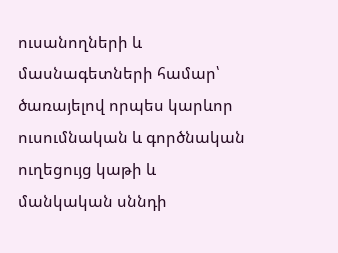ուսանողների և մասնագետների համար՝ ծառայելով որպես կարևոր ուսումնական և գործնական ուղեցույց կաթի և մանկական սննդի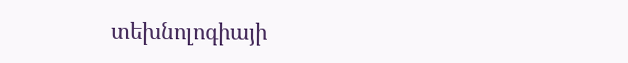տեխնոլոգիայի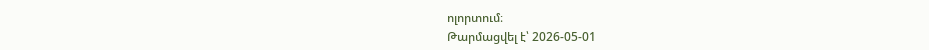ոլորտում։
Թարմացվել է՝ 2026-05-01